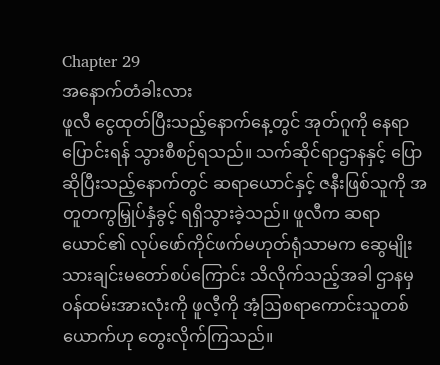Chapter 29
အနောက်တံခါးလား
ဖူလီ ငွေထုတ်ပြီးသည့်နောက်နေ့တွင် အုတ်ဂူကို နေရာပြောင်းရန် သွားစီစဉ်ရသည်။ သက်ဆိုင်ရာဌာနနှင့် ပြောဆိုပြီးသည့်နောက်တွင် ဆရာယောင်နှင့် ဇနီးဖြစ်သူကို အတူတကွမြှုပ်နှံခွင့် ရရှိသွားခဲ့သည်။ ဖူလီက ဆရာယောင်၏ လုပ်ဖော်ကိုင်ဖက်မဟုတ်ရုံသာမက ဆွေမျိုးသားချင်းမတော်စပ်ကြောင်း သိလိုက်သည့်အခါ ဌာနမှ ဝန်ထမ်းအားလုံးကို ဖူလီ့ကို အံ့ဩစရာကောင်းသူတစ်ယောက်ဟု တွေးလိုက်ကြသည်။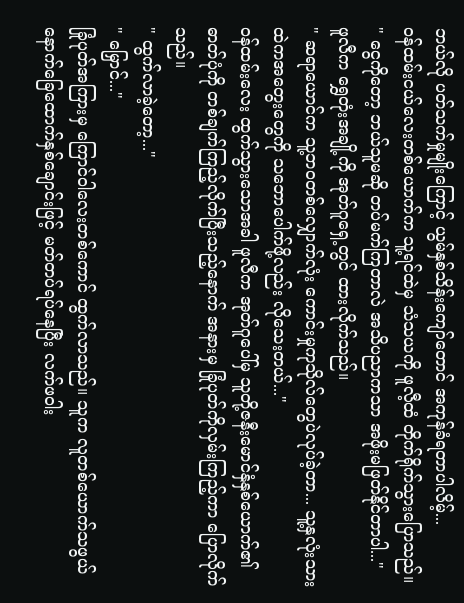ဘယ်လို ပတ်သက်မှုမျိုးကြောင့် ယွမ်နှစ်သိန်းကျော်တောင် အကုန်ခံရတာပါလိမ့်...
ဝန်ထမ်းငယ်လေးတစ်ယောက်က သူ့ရင်ထဲမှ သံသယကို ဖူလီ့ထံ တိုက်ရိုက်သွားပြောသည်။
" ငွေကိုတော့ ဘယ်သူမဆို တပ်မက်ကြတာလဲ အသိပညာကသာ အဖိုးမဖြတ်နိုင်တာပါ..."
ဖူလီက ရွှေတုံးအချို့ကို အုတ်ဂူရှေ့တွင် ထားလိုက်သည်။
" ဆရာယောင်က သူ့ဘဝတစ်လျှောက်လုံး ကောင်းမှုကုသိုလ်တွေပဲလုပ်ခဲ့တာ... သူ့နှလုံးသားထဲကအတွေးတွေကို သဘောပေါက်ဖို့လည်း လိုသေးတယ်..."
ဝန်ထမ်းလေး ထွက်သွားသောအခါ ဖူလီက အုတ်ဂူပေါ်မှ သူတို့ဇနီးမောင်နှံနှစ်ယောက်၏ ဓာတ်ပုံကို တစ်ချက်ကြည့်လိုက်ပြီးသည့်နောက် အနားမှ ခြုံပုတ်ကိုလှမ်းကြည့်ကာ ပြောလိုက်သည်။
" ထွက်လာခဲ့တော့..."
" မြှောင်..."
ခြုံပုတ်အကြားမှ ကြောင်ဝါလေးတစ်ကောင် ထွက်လာသည်။ သူက လူတစ်ယောက်သဖွယ် နောက်ခြေထောက်နှစ်ချောင်းဖြင့် မတ်တပ်ရပ်နေပြီး လက်ဖဝါး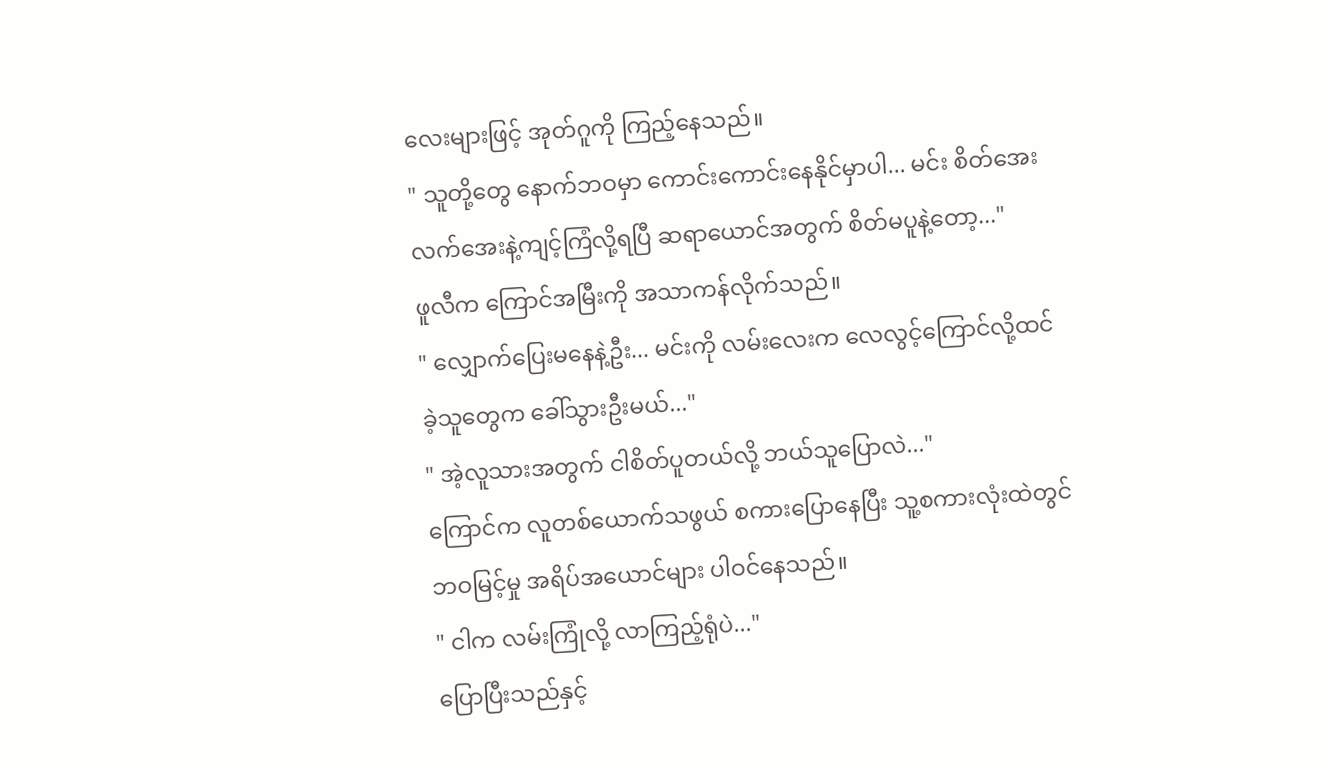လေးများဖြင့် အုတ်ဂူကို ကြည့်နေသည်။
" သူတို့တွေ နောက်ဘဝမှာ ကောင်းကောင်းနေနိုင်မှာပါ... မင်း စိတ်အေးလက်အေးနဲ့ကျင့်ကြံလို့ရပြီ ဆရာယောင်အတွက် စိတ်မပူနဲ့တော့..."
ဖူလီက ကြောင်အမြီးကို အသာကန်လိုက်သည်။
" လျှောက်ပြေးမနေနဲ့ဦး... မင်းကို လမ်းလေးက လေလွင့်ကြောင်လို့ထင်ခဲ့သူတွေက ခေါ်သွားဦးမယ်..."
" အဲ့လူသားအတွက် ငါစိတ်ပူတယ်လို့ ဘယ်သူပြောလဲ..."
ကြောင်က လူတစ်ယောက်သဖွယ် စကားပြောနေပြီး သူ့စကားလုံးထဲတွင် ဘဝမြင့်မှု အရိပ်အယောင်များ ပါဝင်နေသည်။
" ငါက လမ်းကြုံလို့ လာကြည့်ရုံပဲ..."
ပြောပြီးသည်နှင့်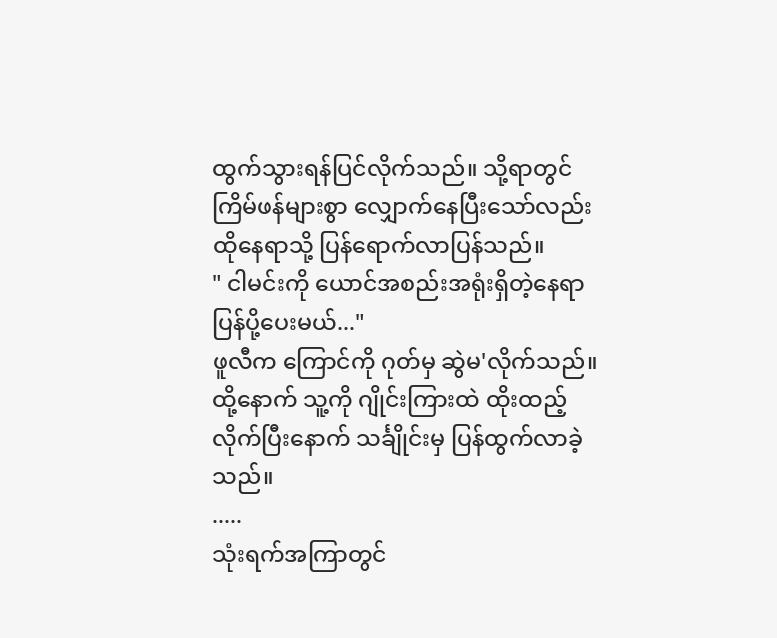ထွက်သွားရန်ပြင်လိုက်သည်။ သို့ရာတွင် ကြိမ်ဖန်များစွာ လျှောက်နေပြီးသော်လည်း ထိုနေရာသို့ ပြန်ရောက်လာပြန်သည်။
" ငါမင်းကို ယောင်အစည်းအရုံးရှိတဲ့နေရာ ပြန်ပို့ပေးမယ်..."
ဖူလီက ကြောင်ကို ဂုတ်မှ ဆွဲမ'လိုက်သည်။ ထို့နောက် သူ့ကို ဂျိုင်းကြားထဲ ထိုးထည့်လိုက်ပြီးနောက် သင်္ချိုင်းမှ ပြန်ထွက်လာခဲ့သည်။
.....
သုံးရက်အကြာတွင်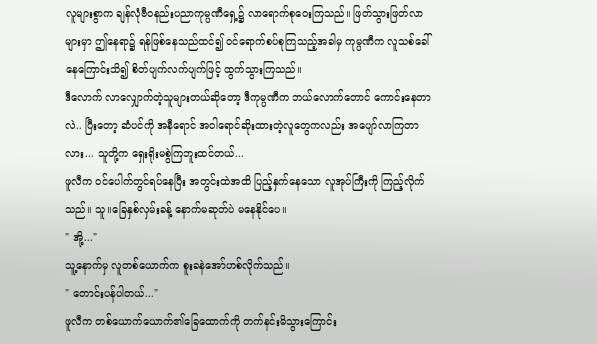လူများစွာက ချန်လုံဗီဝနည်းပညာကုမ္ပဏီရှေ့၌ လာရောက်စုဝေးကြသည်။ ဖြတ်သွားဖြတ်လာများမှာ ဤနေရာ၌ ရန်ဖြစ်နေသည်ထင်၍ ဝင်ရောက်စပ်စုကြသည့်အခါမှ ကုမ္ပဏီက လူသစ်ခေါ်နေကြောင်းသိ၍ စိတ်ပျက်လက်ပျက်ဖြင့် ထွက်သွားကြသည်။
ဒီလောက် လာလျှောက်တဲ့သူများတယ်ဆိုတော့ ဒီကုမ္ပဏီက ဘယ်လောက်တောင် ကောင်းနေတာလဲ.. ပြီးတော့ ဆံပင်ကို အနီရောင် အဝါရောင်ဆိုးထားတဲ့လူတွေကလည်း အပျော်လာကြတာလား... သူတို့က ရှေးရိုးမစွဲကြဘူးထင်တယ်...
ဖူလီက ဝင်ပေါက်တွင်ရပ်နေပြီး အတွင်းထဲအထိ ပြည့်နှက်နေသော လူအုပ်ကြီးကို ကြည့်လိုက်သည်။ သူ။ခြေနှစ်လှမ်းခန့် နောက်မဆုတ်ပဲ မနေနိုင်ပေ။
" အို့..."
သူ့နောက်မှ လူတစ်ယောက်က စူးခနဲအော်ဟစ်လိုက်သည်။
" တောင်းပန်ပါတယ်..."
ဖူလီက တစ်ယောက်ယောက်၏ခြေထောက်ကို တက်နင်းမိသွားကြောင်း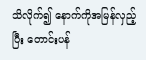သိလိုက်၍ နောက်ကိုအမြန်လှည့်ပြီး တောင်းပန်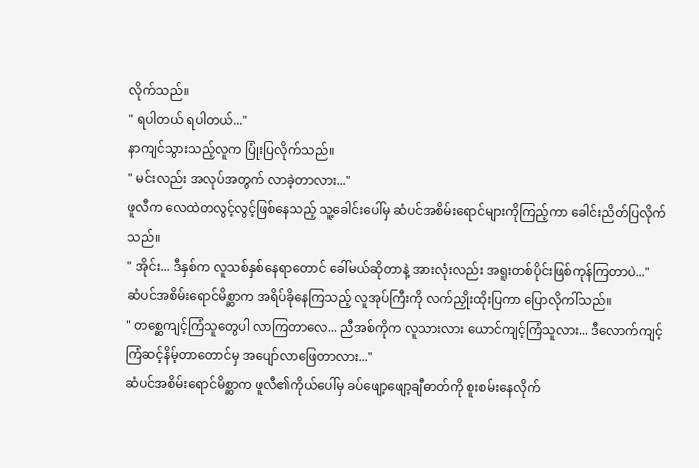လိုက်သည်။
" ရပါတယ် ရပါတယ်..."
နာကျင်သွားသည့်လူက ပြုံးပြလိုက်သည်။
" မင်းလည်း အလုပ်အတွက် လာခဲ့တာလား..."
ဖူလီက လေထဲတလွင့်လွင့်ဖြစ်နေသည့် သူ့ခေါင်းပေါ်မှ ဆံပင်အစိမ်းရောင်များကိုကြည့်ကာ ခေါင်းညိတ်ပြလိုက်သည်။
" အိုင်း... ဒီနှစ်က လူသစ်နှစ်နေရာတောင် ခေါ်မယ်ဆိုတာနဲ့ အားလုံးလည်း အရူးတစ်ပိုင်းဖြစ်ကုန်ကြတာပဲ..."
ဆံပင်အစိမ်းရောင်မိစ္ဆာက အရိပ်ခိုနေကြသည့် လူအုပ်ကြီးကို လက်ညှိုးထိုးပြကာ ပြောလိုကါ်သည်။
" တစ္ဆေကျင့်ကြံသူတွေပါ လာကြတာလေ... ညီအစ်ကိုက လူသားလား ယောင်ကျင့်ကြံသူလား... ဒီလောက်ကျင့်ကြံဆင့်နိမ့်တာတောင်မှ အပျော်လာဖြေတာလား..."
ဆံပင်အစိမ်းရောင်မိစ္ဆာက ဖူလီ၏ကိုယ်ပေါ်မှ ခပ်ဖျော့ဖျော့ချီဓာတ်ကို စူးစမ်းနေလိုက်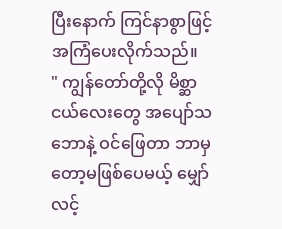ပြီးနောက် ကြင်နာစွာဖြင့် အကြံပေးလိုက်သည်။
" ကျွန်တော်တို့လို မိစ္ဆာငယ်လေးတွေ အပျော်သဘောနဲ့ ဝင်ဖြေတာ ဘာမှတော့မဖြစ်ပေမယ့် မျှော်လင့်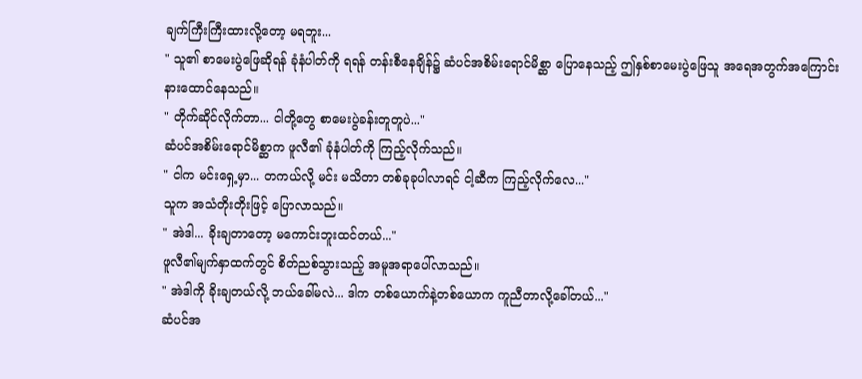ချက်ကြီးကြီးထားလို့တော့ မရဘူး...
" သူ၏ စာမေးပွဲဖြေဆိုရန် ခုံနံပါတ်ကို ရရန် တန်းစီနေချိန်၌ ဆံပင်အစိမ်းရောင်မိစ္ဆာ ပြောနေသည့် ဤနှစ်စာမေးပွဲဖြေသူ အရေအတွက်အကြောင်း နားထောင်နေသည်။
" တိုက်ဆိုင်လိုက်တာ... ငါတို့တွေ စာမေးပွဲခန်းတူတူပဲ..."
ဆံပင်အစိမ်းရောင်မိစ္ဆာက ဖူလီ၏ ခုံနံပါတ်ကို ကြည့်လိုက်သည်။
" ငါက မင်းရှေ့မှာ... တကယ်လို့ မင်း မသိတာ တစ်ခုခုပါလာရင် ငါ့ဆီက ကြည့်လိုက်လေ..."
သူက အသံတိုးတိုးဖြင့် ပြောလာသည်။
" အဲဒါ... ခိုးချတာတော့ မကောင်းဘူးထင်တယ်..."
ဖူလီ၏မျက်နှာထက်တွင် စိတ်ညစ်သွားသည့် အမူအရာပေါ်လာသည်။
" အဲဒါကို ခိုးချတယ်လို့ ဘယ်ခေါ်မလဲ... ဒါက တစ်ယောက်နဲ့တစ်ယောက ကူညီတာလို့ခေါ်တယ်..."
ဆံပင်အ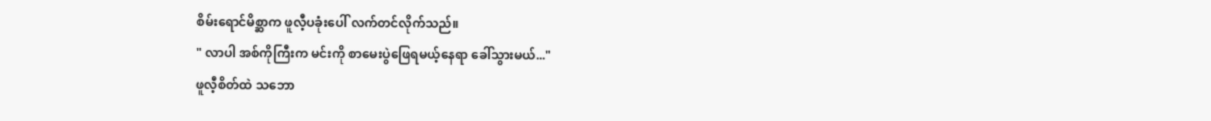စိမ်းရောင်မိစ္ဆာက ဖူလီ့ပခုံးပေါ် လက်တင်လိုက်သည်။
" လာပါ အစ်ကိုကြီးက မင်းကို စာမေးပွဲဖြေရမယ့်နေရာ ခေါ်သွားမယ်..."
ဖူလီ့စိတ်ထဲ သဘော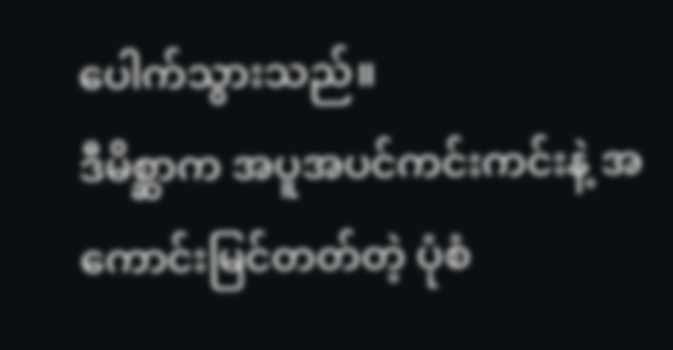ပေါက်သွားသည်။
ဒီမိစ္ဆာက အပူအပင်ကင်းကင်းနဲ့ အကောင်းမြင်တတ်တဲ့ ပုံစံ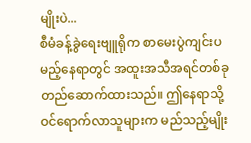မျိုးပဲ...
စီမံခန့်ခွဲရေးဗျူရိုက စာမေးပွဲကျင်းပမည့်နေရာတွင် အထူးအသီအရင်တစ်ခု တည်ဆောက်ထားသည်။ ဤနေရာသို့ ဝင်ရောက်လာသူများက မည်သည့်မျိုး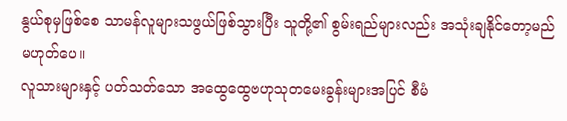နွယ်စုမှဖြစ်စေ သာမန်လူများသဖွယ်ဖြစ်သွားပြီး သူတို့၏ စွမ်းရည်များလည်း အသုံးချနိုင်တော့မည် မဟုတ်ပေ။
လူသားများနှင့် ပတ်သတ်သော အထွေထွေဗဟုသုတမေးခွန်းများအပြင် စီမံ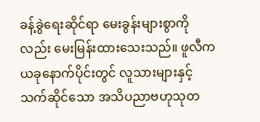ခန့်ခွဲရေးဆိုင်ရာ မေးခွန်းများစွာကိုလည်း မေးမြန်းထားသေးသည်။ ဖူလီက ယခုနောက်ပိုင်းတွင် လူသားများနှင့်သက်ဆိုင်သော အသိပညာဗဟုသုတ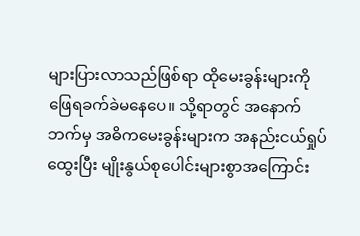များပြားလာသည်ဖြစ်ရာ ထိုမေးခွန်းများကို ဖြေရခက်ခဲမနေပေ။ သို့ရာတွင် အနောက်ဘက်မှ အဓိကမေးခွန်းများက အနည်းငယ်ရှုပ်ထွေးပြီး မျိုးနွယ်စုပေါင်းများစွာအကြောင်း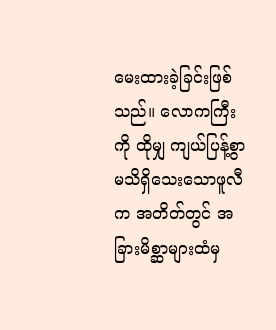မေးထားခဲ့ခြင်းဖြစ်သည်။ လောကကြီးကို ထိုမျှ ကျယ်ပြန့်စွာ မသိရှိသေးသောဖူလီက အတိတ်တွင် အခြားမိစ္ဆာများထံမှ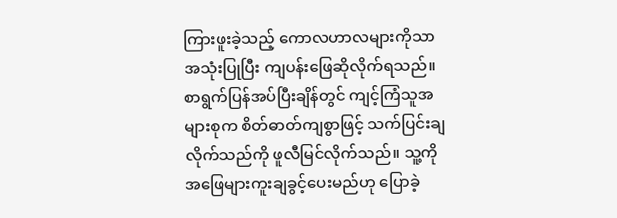ကြားဖူးခဲ့သည့် ကောလဟာလများကိုသာ အသုံးပြုပြီး ကျပန်းဖြေဆိုလိုက်ရသည်။
စာရွက်ပြန်အပ်ပြီးချိန်တွင် ကျင့်ကြံသူအများစုက စိတ်ဓာတ်ကျစွာဖြင့် သက်ပြင်းချလိုက်သည်ကို ဖူလီမြင်လိုက်သည်။ သူ့ကို အဖြေများကူးချခွင့်ပေးမည်ဟု ပြောခဲ့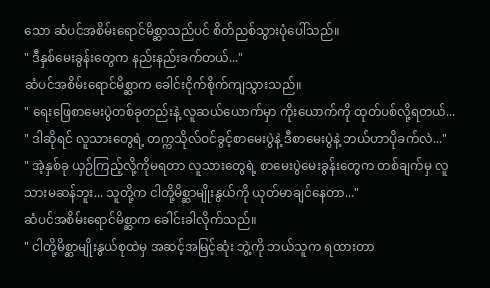သော ဆံပင်အစိမ်းရောင်မိစ္ဆာသည်ပင် စိတ်ညစ်သွားပုံပေါ်သည်။
" ဒီနှစ်မေးခွန်းတွေက နည်းနည်းခက်တယ်..."
ဆံပင်အစိမ်းရောင်မိစ္ဆာက ခေါင်းငိုက်စိုက်ကျသွားသည်။
" ရေးဖြေစာမေးပွဲတစ်ခုတည်းနဲ့ လူဆယ်ယောက်မှာ ကိုးယောက်ကို ထုတ်ပစ်လို့ရတယ်...
" ဒါဆိုရင် လူသားတွေရဲ့ တက္ကသိုလ်ဝင်ခွင့်စာမေးပွဲနဲ့ ဒီစာမေးပွဲနဲ့ ဘယ်ဟာပိုခက်လဲ..."
" အဲ့နှစ်ခု ယှဉ်ကြည့်လို့ကိုမရတာ လူသားတွေရဲ့ စာမေးပွဲမေးခွန်းတွေက တစ်ချက်မှ လူသားမဆန်ဘူး... သူတို့က ငါတို့မိစ္ဆာမျိုးနွယ်ကို ယုတ်မာချင်နေတာ..."
ဆံပင်အစိမ်းရောင်မိစ္ဆာက ခေါင်းခါလိုက်သည်။
" ငါတို့မိစ္ဆာမျိုးနွယ်စုထဲမှ အဆင့်အမြင့်ဆုံး ဘွဲ့ကို ဘယ်သူက ရထားတာ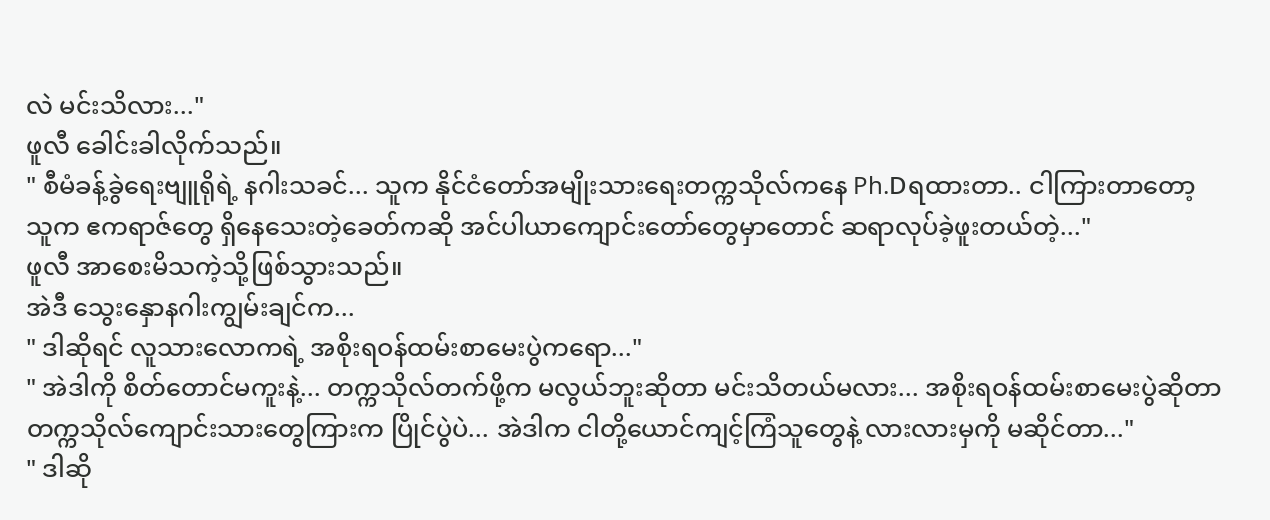လဲ မင်းသိလား..."
ဖူလီ ခေါင်းခါလိုက်သည်။
" စီမံခန့်ခွဲရေးဗျူရိုရဲ့ နဂါးသခင်... သူက နိုင်ငံတော်အမျိုးသားရေးတက္ကသိုလ်ကနေ Ph.Dရထားတာ.. ငါကြားတာတော့ သူက ဧကရာဇ်တွေ ရှိနေသေးတဲ့ခေတ်ကဆို အင်ပါယာကျောင်းတော်တွေမှာတောင် ဆရာလုပ်ခဲ့ဖူးတယ်တဲ့..."
ဖူလီ အာစေးမိသကဲ့သို့ဖြစ်သွားသည်။
အဲဒီ သွေးနှောနဂါးကျွမ်းချင်က...
" ဒါဆိုရင် လူသားလောကရဲ့ အစိုးရဝန်ထမ်းစာမေးပွဲကရော..."
" အဲဒါကို စိတ်တောင်မကူးနဲ့... တက္ကသိုလ်တက်ဖို့က မလွယ်ဘူးဆိုတာ မင်းသိတယ်မလား... အစိုးရဝန်ထမ်းစာမေးပွဲဆိုတာ တက္ကသိုလ်ကျောင်းသားတွေကြားက ပြိုင်ပွဲပဲ... အဲဒါက ငါတို့ယောင်ကျင့်ကြံသူတွေနဲ့ လားလားမှကို မဆိုင်တာ..."
" ဒါဆို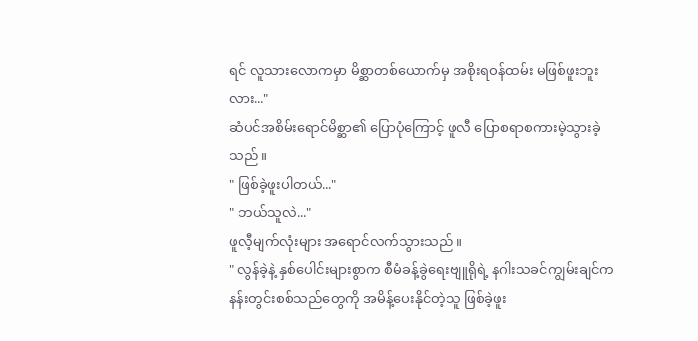ရင် လူသားလောကမှာ မိစ္ဆာတစ်ယောက်မှ အစိုးရဝန်ထမ်း မဖြစ်ဖူးဘူးလား..."
ဆံပင်အစိမ်းရောင်မိစ္ဆာ၏ ပြောပုံကြောင့် ဖူလီ ပြောစရာစကားမဲ့သွားခဲ့သည်။
" ဖြစ်ခဲ့ဖူးပါတယ်..."
" ဘယ်သူလဲ..."
ဖူလီ့မျက်လုံးများ အရောင်လက်သွားသည်။
" လွန်ခဲ့နဲ့ နှစ်ပေါင်းများစွာက စီမံခန့်ခွဲရေးဗျူရိုရဲ့ နဂါးသခင်ကျွမ်းချင်က နန်းတွင်းစစ်သည်တွေကို အမိန့်ပေးနိုင်တဲ့သူ ဖြစ်ခဲ့ဖူး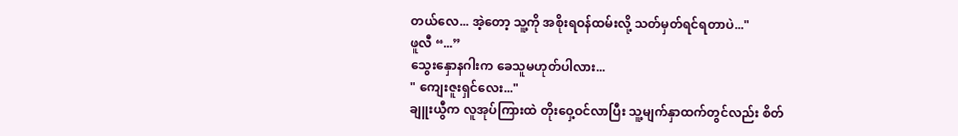တယ်လေ... အဲ့တော့ သူ့ကို အစိုးရဝန်ထမ်းလို့ သတ်မှတ်ရင်ရတာပဲ..."
ဖူလီ “...”
သွေးနှောနဂါးက ခေသူမဟုတ်ပါလား...
" ကျေးဇူးရှင်လေး..."
ချူးယွီက လူအုပ်ကြားထဲ တိုးဝှေ့ဝင်လာပြီး သူ့မျက်နှာထက်တွင်လည်း စိတ်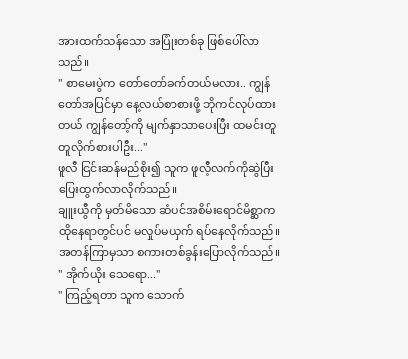အားထက်သန်သော အပြုံးတစ်ခု ဖြစ်ပေါ်လာသည်။
" စာမေးပွဲက တော်တော်ခက်တယ်မလား.. ကျွန်တော်အပြင်မှာ နေ့လယ်စာစားဖို့ ဘိုကင်လုပ်ထားတယ် ကျွန်တော့်ကို မျက်နှာသာပေးပြီး ထမင်းတူတူလိုက်စားပါဦး..."
ဖူလီ ငြင်းဆန်မည်စိုး၍ သူက ဖူလီ့လက်ကိုဆွဲပြီး ပြေးထွက်လာလိုက်သည်။
ချူးယွီကို မှတ်မိသော ဆံပင်အစိမ်းရောင်မိစ္ဆာက ထိုနေရာတွင်ပင် မလှုပ်မယှက် ရပ်နေလိုက်သည်။ အတန်ကြာမှသာ စကားတစ်ခွန်းပြောလိုက်သည်။
" အိုက်ယိုး သေရော..."
" ကြည့်ရတာ သူက သောက်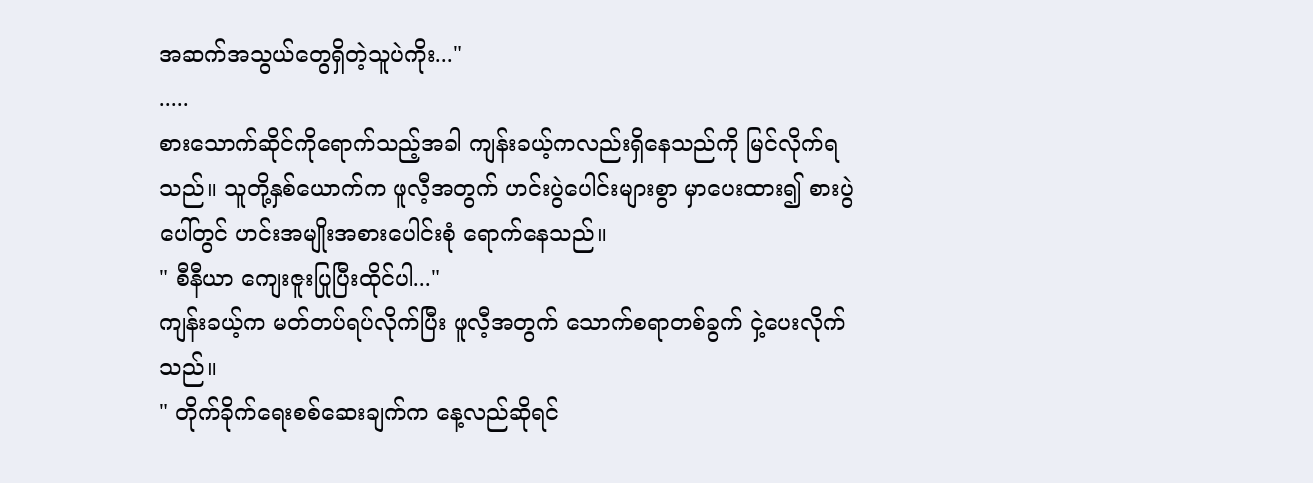အဆက်အသွယ်တွေရှိတဲ့သူပဲကိုး..."
.....
စားသောက်ဆိုင်ကိုရောက်သည့်အခါ ကျန်းခယ့်ကလည်းရှိနေသည်ကို မြင်လိုက်ရသည်။ သူတို့နှစ်ယောက်က ဖူလီ့အတွက် ဟင်းပွဲပေါင်းများစွာ မှာပေးထား၍ စားပွဲပေါ်တွင် ဟင်းအမျိုးအစားပေါင်းစုံ ရောက်နေသည်။
" စီနီယာ ကျေးဇူးပြုပြီးထိုင်ပါ..."
ကျန်းခယ့်က မတ်တပ်ရပ်လိုက်ပြီး ဖူလီ့အတွက် သောက်စရာတစ်ခွက် ငှဲ့ပေးလိုက်သည်။
" တိုက်ခိုက်ရေးစစ်ဆေးချက်က နေ့လည်ဆိုရင်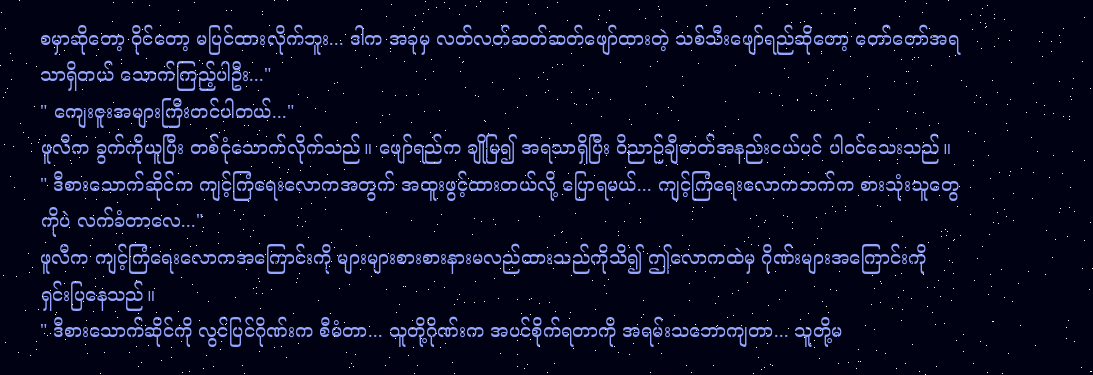စမှာဆိုတော့ ဝိုင်တော့ မပြင်ထားလိုက်ဘူး... ဒါက အခုမှ လတ်လတ်ဆတ်ဆတ်ဖျော်ထားတဲ့ သစ်သီးဖျော်ရည်ဆိုတော့ တော်တော်အရသာရှိတယ် သောက်ကြည့်ပါဦး..."
" ကျေးဇူးအများကြီးတင်ပါတယ်..."
ဖူလီက ခွက်ကိုယူပြီး တစ်ငုံသောက်လိုက်သည်။ ဖျော်ရည်က ချိုမြ၍ အရသာရှိပြီး ဝိညာဉ်ချီဓာတ်အနည်းငယ်ပင် ပါဝင်သေးသည်။
" ဒီစားသောက်ဆိုင်က ကျင့်ကြံရေးလောကအတွက် အထူးဖွင့်ထားတယ်လို့ ပြောရမယ်... ကျင့်ကြံရေးလောကဘက်က စားသုံးသူတွေကိုပဲ လက်ခံတာလေ..."
ဖူလီက ကျင့်ကြံရေးလောကအကြောင်းကို များများစားစားနားမလည်ထားသည်ကိုသိ၍ ဤလောကထဲမှ ဂိုဏ်းများအကြောင်းကို ရှင်းပြနေသည်။
" ဒီစားသောက်ဆိုင်ကို လွင်ပြင်ဂိုဏ်းက စီမံတာ... သူတို့ဂိုဏ်းက အပင်စိုက်ရတာကို အရမ်းသဘောကျတာ... သူတို့မ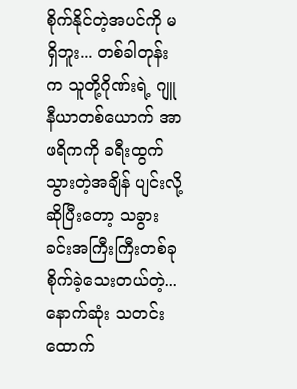စိုက်နိုင်တဲ့အပင်ကို မရှိဘူး... တစ်ခါတုန်းက သူတို့ဂိုဏ်းရဲ့ ဂျူနီယာတစ်ယောက် အာဖရိကကို ခရီးထွက်သွားတဲ့အချိန် ပျင်းလို့ဆိုပြီးတော့ သခွားခင်းအကြီးကြီးတစ်ခု စိုက်ခဲ့သေးတယ်တဲ့... နောက်ဆုံး သတင်းထောက်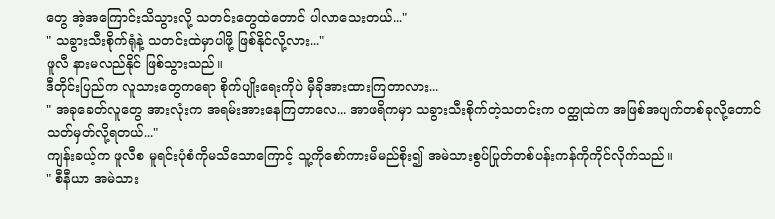တွေ အဲ့အကြောင်းသိသွားလို့ သတင်းတွေထဲတောင် ပါလာသေးတယ်..."
" သခွားသီးစိုက်ရုံနဲ့ သတင်းထဲမှာပါဖို့ ဖြစ်နိုင်လို့လား..."
ဖူလီ နားမလည်နိုင် ဖြစ်သွားသည်။
ဒီတိုင်းပြည်က လူသားတွေကရော စိုက်ပျိုးရေးကိုပဲ မှီခိုအားထားကြတာလား...
" အခုခေတ်လူတွေ အားလုံးက အရမ်းအားနေကြတာလေ... အာဖရိကမှာ သခွားသီးစိုက်တဲ့သတင်းက ဝတ္ထုထဲက အဖြစ်အပျက်တစ်ခုလို့တောင် သတ်မှတ်လို့ရတယ်..."
ကျန်းခယ့်က ဖူလီစ မူရင်းပုံစံကိုမသိသောကြောင့် သူ့ကိုစော်ကားမိမည်စိုး၍ အမဲသားစွပ်ပြုတ်တစ်ပန်းကန်ကိုကိုင်လိုက်သည်။
" စီနီယာ အမဲသား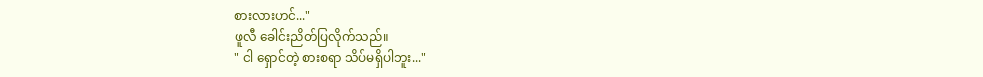စားလားဟင်..."
ဖူလီ ခေါင်းညိတ်ပြလိုက်သည်။
" ငါ ရှောင်တဲ့ စားစရာ သိပ်မရှိပါဘူး..."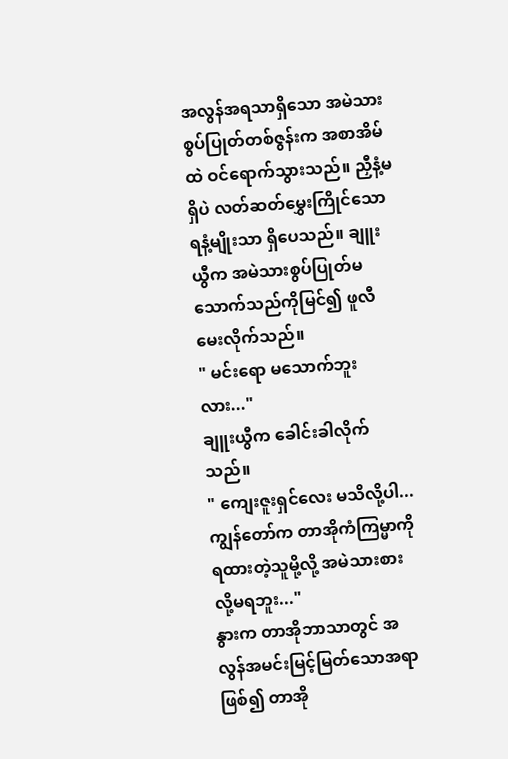အလွန်အရသာရှိသော အမဲသားစွပ်ပြုတ်တစ်ဇွန်းက အစာအိမ်ထဲ ဝင်ရောက်သွားသည်။ ညှီနံ့မရှိပဲ လတ်ဆတ်မွှေးကြိုင်သော ရနံ့မျိုးသာ ရှိပေသည်။ ချူးယွီက အမဲသားစွပ်ပြုတ်မသောက်သည်ကိုမြင်၍ ဖူလီမေးလိုက်သည်။
" မင်းရော မသောက်ဘူးလား..."
ချူးယွီက ခေါင်းခါလိုက်သည်။
" ကျေးဇူးရှင်လေး မသိလို့ပါ... ကျွန်တော်က တာအိုကံကြမ္မာကို ရထားတဲ့သူမို့လို့ အမဲသားစားလို့မရဘူး..."
နွားက တာအိုဘာသာတွင် အလွန်အမင်းမြင့်မြတ်သောအရာဖြစ်၍ တာအို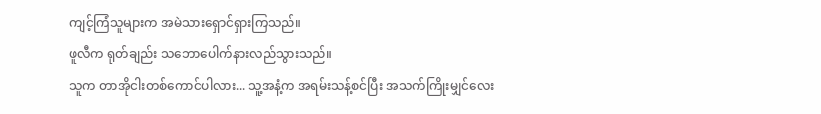ကျင့်ကြံသူများက အမဲသားရှောင်ရှားကြသည်။
ဖူလီက ရုတ်ချည်း သဘောပေါက်နားလည်သွားသည်။
သူက တာအိုငါးတစ်ကောင်ပါလား... သူ့အနံ့က အရမ်းသန့်စင်ပြီး အသက်ကြိုးမျှင်လေး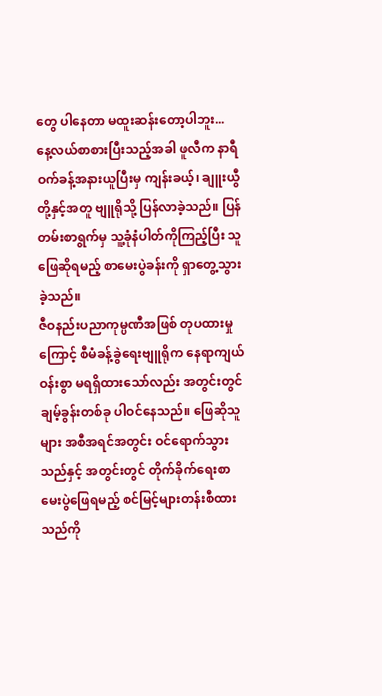တွေ ပါနေတာ မထူးဆန်းတော့ပါဘူး...
နေ့လယ်စာစားပြီးသည့်အခါ ဖူလီက နာရီဝက်ခန့်အနားယူပြီးမှ ကျန်းခယ့်၊ ချူးယွီတို့နှင့်အတူ ဗျူရိုသို့ ပြန်လာခဲ့သည်။ ပြန်တမ်းစာရွက်မှ သူ့ခုံနံပါတ်ကိုကြည့်ပြီး သူဖြေဆိုရမည့် စာမေးပွဲခန်းကို ရှာတွေ့သွားခဲ့သည်။
ဇီဝနည်းပညာကုမ္ပဏီအဖြစ် တုပထားမှုကြောင့် စီမံခန့်ခွဲရေးဗျူရိုက နေရာကျယ်ဝန်းစွာ မရရှိထားသော်လည်း အတွင်းတွင် ချမ့်ခွန်းတစ်ခု ပါဝင်နေသည်။ ဖြေဆိုသူများ အစီအရင်အတွင်း ဝင်ရောက်သွားသည်နှင့် အတွင်းတွင် တိုက်ခိုက်ရေးစာမေးပွဲဖြေရမည့် စင်မြင့်များတန်းစီထားသည်ကို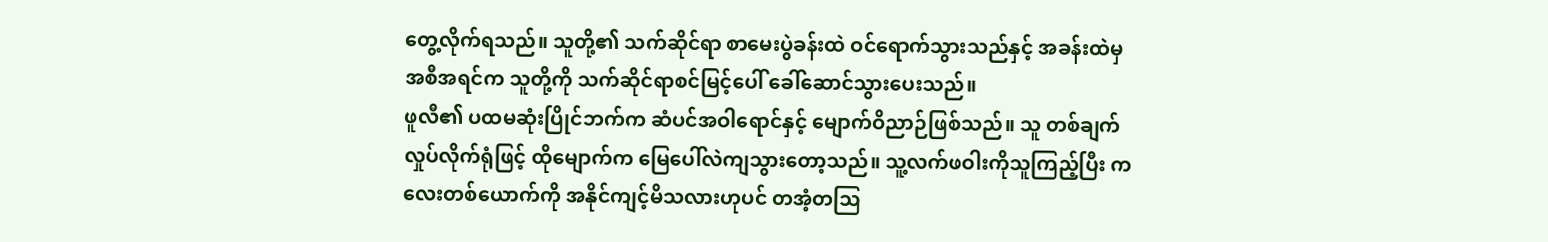တွေ့လိုက်ရသည်။ သူတို့၏ သက်ဆိုင်ရာ စာမေးပွဲခန်းထဲ ဝင်ရောက်သွားသည်နှင့် အခန်းထဲမှ အစီအရင်က သူတို့ကို သက်ဆိုင်ရာစင်မြင့်ပေါ် ခေါ်ဆောင်သွားပေးသည်။
ဖူလီ၏ ပထမဆုံးပြိုင်ဘက်က ဆံပင်အဝါရောင်နှင့် မျောက်ဝိညာဉ်ဖြစ်သည်။ သူ တစ်ချက်လှုပ်လိုက်ရုံဖြင့် ထိုမျောက်က မြေပေါ်လဲကျသွားတော့သည်။ သူ့လက်ဖဝါးကိုသူကြည့်ပြီး ကလေးတစ်ယောက်ကို အနိုင်ကျင့်မိသလားဟုပင် တအံ့တဩ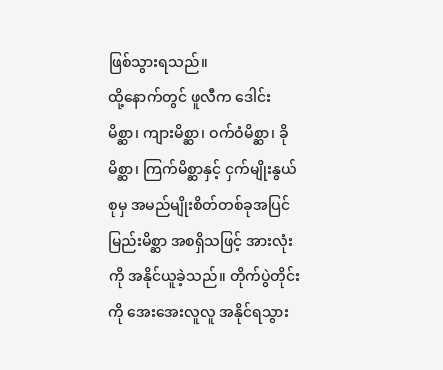ဖြစ်သွားရသည်။
ထို့နောက်တွင် ဖူလီက ဒေါင်းမိစ္ဆာ၊ ကျားမိစ္ဆာ၊ ဝက်ဝံမိစ္ဆာ၊ ခိုမိစ္ဆာ၊ ကြက်မိစ္ဆာနှင့် ငှက်မျိုးနွယ်စုမှ အမည်မျိုးစိတ်တစ်ခုအပြင် မြည်းမိစ္ဆာ အစရှိသဖြင့် အားလုံးကို အနိုင်ယူခဲ့သည်။ တိုက်ပွဲတိုင်းကို အေးအေးလူလူ အနိုင်ရသွား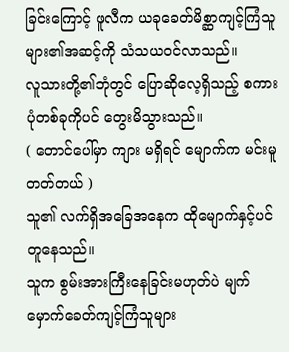ခြင်းကြောင့် ဖူလီက ယခုခေတ်မိစ္ဆာကျင့်ကြံသူများ၏အဆင့်ကို သံသယဝင်လာသည်။
လူသားတို့၏ဘုံတွင် ပြောဆိုလေ့ရှိသည့် စကားပုံတစ်ခုကိုပင် တွေးမိသွားသည်။
( တောင်ပေါ်မှာ ကျား မရှိရင် မျောက်က မင်းမူတတ်တယ် )
သူ၏ လက်ရှိအခြေအနေက ထိုမျောက်နှင့်ပင် တူနေသည်။
သူက စွမ်းအားကြီးနေခြင်းမဟုတ်ပဲ မျက်မှောက်ခေတ်ကျင့်ကြံသူများ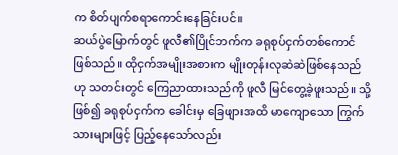က စိတ်ပျက်စရာကောင်းနေခြင်းပင်။
ဆယ်ပွဲမြောက်တွင် ဖူလီ၏ပြိုင်ဘက်က ခရုစုပ်ငှက်တစ်ကောင်ဖြစ်သည်။ ထိုငှက်အမျိုးအစားက မျိုးတုန်းလုဆဲဆဲဖြစ်နေသည်ဟု သတင်းတွင် ကြေညာထားသည်ကို ဖူလီ မြင်တွေ့ခဲ့ဖူးသည်။ သို့ဖြစ်၍ ခရုစုပ်ငှက်က ခေါင်းမှ ခြေဖျားအထိ မာကျောသော ကြွက်သားများဖြင့် ပြည့်နေသော်လည်း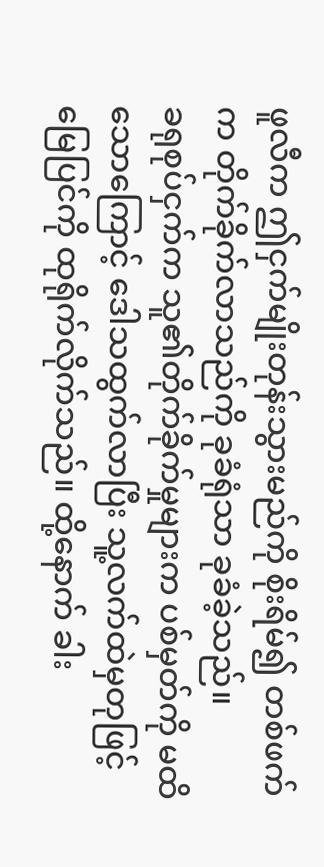ဖူလီက ဤငှက်မျိုးတုန်းသွားမည်ကို စိုးရိမ်၍ တစ်ဖက်က တိုက်ခိုက်လာသည်ကို ခုခံရုံသာ ခုခံခဲ့သည်။
ခရုစုပ်ငှက်က သူ၏တိုက်ခိုက်မှုများက ပစ်မှတ်ကို မထိသောကြောင့် ဒေါသထွက်လာပြီး သူ့လက်ထဲမှတုဖြင့် မြေပြင်ကို ထုရိုက်လိုက်သည်။ ထို့နောက် ခါး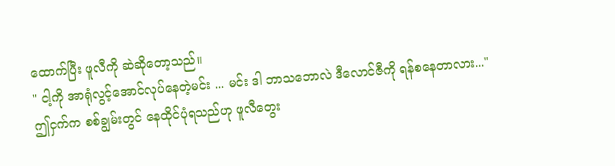ထောက်ပြီး ဖူလီကို ဆဲဆိုတော့သည်။
" ငါ့ကို အာရုံလွင့်အောင်လုပ်နေတဲ့မင်း ... မင်း ဒါ ဘာသဘောလဲ ဒီလောင်ဇီကို ရန်စနေတာလား..."
ဤငှက်က စစ်ချွမ်းတွင် နေထိုင်ပုံရသည်ဟု ဖူလီတွေး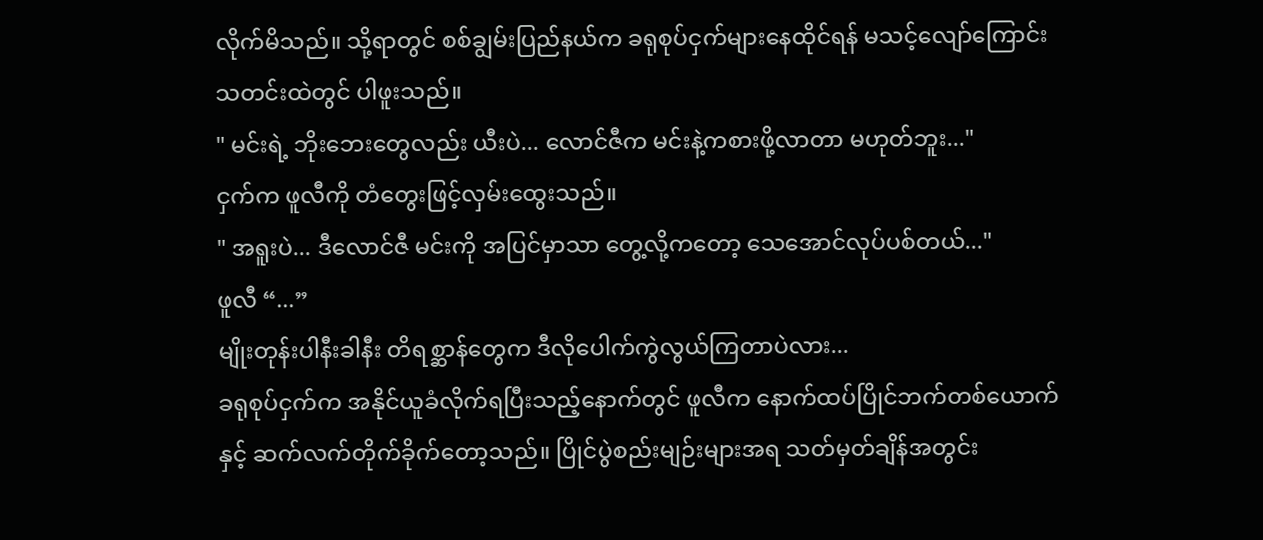လိုက်မိသည်။ သို့ရာတွင် စစ်ချွမ်းပြည်နယ်က ခရုစုပ်ငှက်များနေထိုင်ရန် မသင့်လျော်ကြောင်း သတင်းထဲတွင် ပါဖူးသည်။
" မင်းရဲ့ ဘိုးဘေးတွေလည်း ယီးပဲ... လောင်ဇီက မင်းနဲ့ကစားဖို့လာတာ မဟုတ်ဘူး..."
ငှက်က ဖူလီကို တံတွေးဖြင့်လှမ်းထွေးသည်။
" အရူးပဲ... ဒီလောင်ဇီ မင်းကို အပြင်မှာသာ တွေ့လို့ကတော့ သေအောင်လုပ်ပစ်တယ်..."
ဖူလီ “...”
မျိုးတုန်းပါနီးခါနီး တိရစ္ဆာန်တွေက ဒီလိုပေါက်ကွဲလွယ်ကြတာပဲလား...
ခရုစုပ်ငှက်က အနိုင်ယူခံလိုက်ရပြီးသည့်နောက်တွင် ဖူလီက နောက်ထပ်ပြိုင်ဘက်တစ်ယောက်နှင့် ဆက်လက်တိုက်ခိုက်တော့သည်။ ပြိုင်ပွဲစည်းမျဉ်းများအရ သတ်မှတ်ချိန်အတွင်း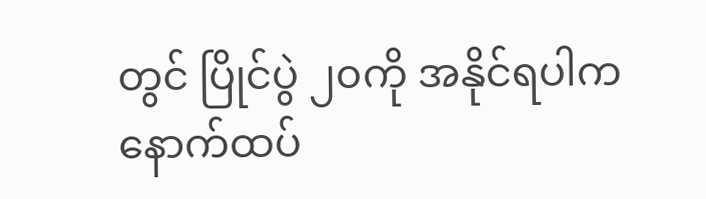တွင် ပြိုင်ပွဲ ၂၀ကို အနိုင်ရပါက နောက်ထပ်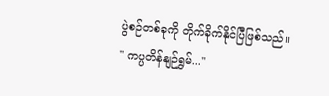ပွဲစဉ်တစ်ခုကို တိုက်ခိုက်နိုင်ပြီဖြစ်သည်။
" ကပ္ပတိန်နျဉ်ရွှမ်..."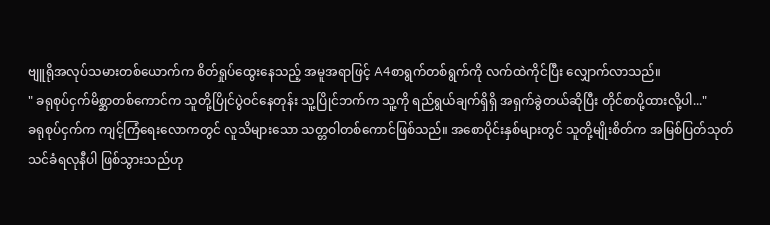ဗျူရိုအလုပ်သမားတစ်ယောက်က စိတ်ရှုပ်ထွေးနေသည့် အမူအရာဖြင့် A4စာရွက်တစ်ရွက်ကို လက်ထဲကိုင်ပြီး လျှောက်လာသည်။
" ခရုစုပ်ငှက်မိစ္ဆာတစ်ကောင်က သူတို့ပြိုင်ပွဲဝင်နေတုန်း သူ့ပြိုင်ဘက်က သူ့ကို ရည်ရွယ်ချက်ရှိရှိ အရှက်ခွဲတယ်ဆိုပြီး တိုင်စာပို့ထားလို့ပါ..."
ခရုစုပ်ငှက်က ကျင့်ကြံရေးလောကတွင် လူသိများသော သတ္တဝါတစ်ကောင်ဖြစ်သည်။ အစောပိုင်းနှစ်များတွင် သူတို့မျိုးစိတ်က အမြစ်ပြတ်သုတ်သင်ခံရလုနီပါ ဖြစ်သွားသည်ဟု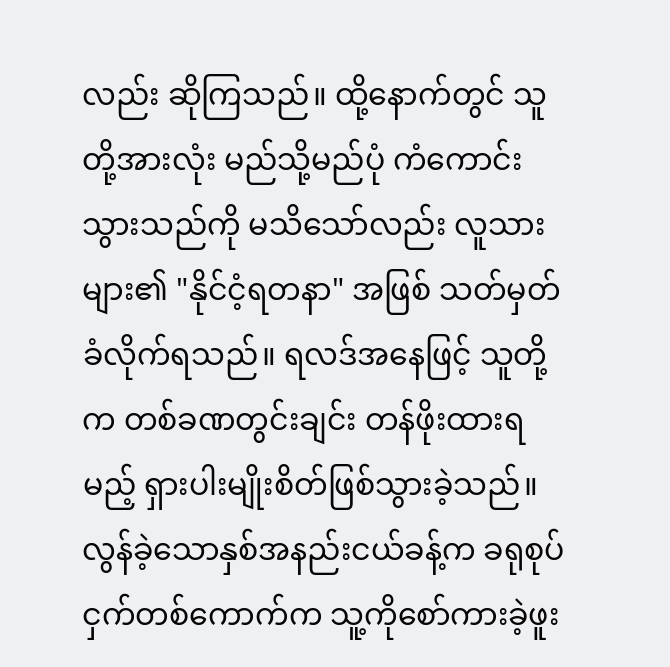လည်း ဆိုကြသည်။ ထို့နောက်တွင် သူတို့အားလုံး မည်သို့မည်ပုံ ကံကောင်းသွားသည်ကို မသိသော်လည်း လူသားများ၏ "နိုင်ငံ့ရတနာ" အဖြစ် သတ်မှတ်ခံလိုက်ရသည်။ ရလဒ်အနေဖြင့် သူတို့က တစ်ခဏတွင်းချင်း တန်ဖိုးထားရမည့် ရှားပါးမျိုးစိတ်ဖြစ်သွားခဲ့သည်။ လွန်ခဲ့သောနှစ်အနည်းငယ်ခန့်က ခရုစုပ်ငှက်တစ်ကောက်က သူ့ကိုစော်ကားခဲ့ဖူး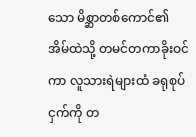သော မိစ္ဆာတစ်ကောင်၏အိမ်ထဲသို့ တမင်တကာခိုးဝင်ကာ လူသားရဲများထံ ခရုစုပ်ငှက်ကို တ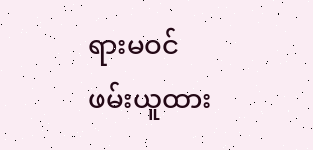ရားမဝင် ဖမ်းယူထား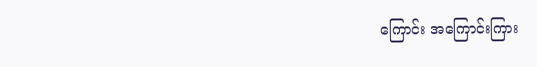ကြောင်း အကြောင်းကြား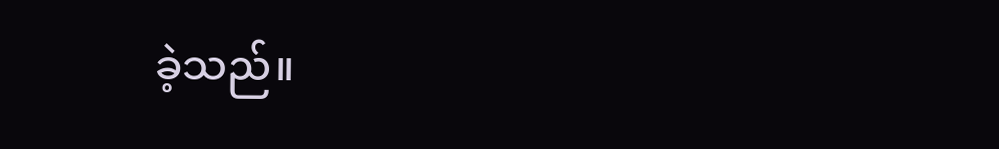ခဲ့သည်။